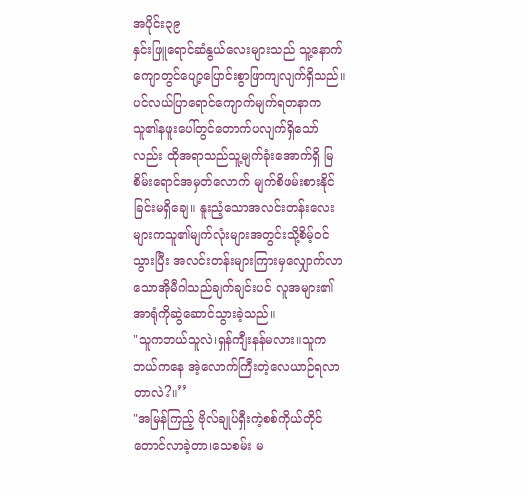အပိုင်း၃၉
နှင်းဖြူရောင်ဆံနွယ်လေးများသည် သူ့နောက်ကျောတွင်ပျော့ပြောင်းစွာဖြာကျလျက်ရှိသည်။ ပင်လယ်ပြာရောင်ကျောက်မျက်ရတနာက သူ၏နဖူးပေါ်တွင်တောက်ပလျက်ရှိသော်လည်း ထိုအရာသည်သူ့မျက်ခုံးအောက်ရှိ မြစိမ်းရောင်အမှတ်လောက် မျက်စိဖမ်းစားနိုင်ခြင်းမရှိချေ။ နူးညံ့သောအလင်းတန်းလေးများကသူ၏မျက်လုံးများအတွင်းသို့စိမ့်ဝင်သွားပြီး အလင်းတန်းများကြားမှလျှောက်လာသောအိုမီဂါသည်ချက်ချင်းပင် လူအများ၏အာရုံကိုဆွဲဆောင်သွားခဲ့သည်။
"သူကဘယ်သူလဲ၊ရှန်ကျီးနန်မလား။သူကဘယ်ကနေ အဲ့လောက်ကြီးတဲ့လေယာဉ်ရလာတာလဲ?။’’
"အမြန်ကြည့် ဗိုလ်ချုပ်ရှီးကဲ့စစ်ကိုယ်တိုင်တောင်လာခဲ့တာ၊သေစမ်း မ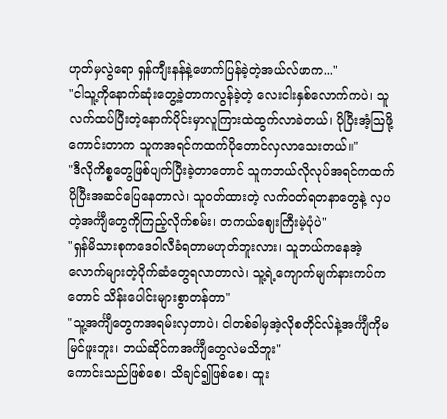ဟုတ်မှလွဲရော ရှန်ကျီးနန်နဲ့ဖောက်ပြန်ခဲ့တဲ့အယ်လ်ဖာက..."
"ငါသူ့ကိုနောက်ဆုံးတွေ့ခဲ့တာကလွန်ခဲ့တဲ့ လေးငါးနှစ်လောက်ကပဲ၊ သူလက်ထပ်ပြီးတဲ့နောက်ပိုင်းမှာလူကြားထဲထွက်လာခဲတယ်၊ ပိုပြီးအံ့ဩဖို့ကောင်းတာက သူကအရင်ကထက်ပိုတောင်လှလာသေးတယ်။"
"ဒီလိုကိစ္စတွေဖြစ်ပျက်ပြီးခဲ့တာတောင် သူကဘယ်လိုလုပ်အရင်ကထက်ပိုပြီးအဆင်ပြေနေတာလဲ၊ သူဝတ်ထားတဲ့ လက်ဝတ်ရတနာတွေနဲ့ လှပတဲ့အင်္ကျီတွေကိုကြည့်လိုက်စမ်း၊ တကယ်ဈေးကြီးမဲ့ပုံပဲ"
"ရှန်မိသားစုကဒေဝါလီခံရတာမဟုတ်ဘူးလား၊ သူဘယ်ကနေအဲ့လောက်များတဲ့ပိုက်ဆံတွေရလာတာလဲ၊ သူ့ရဲ့ကျောက်မျက်နားကပ်ကတောင် သိန်းပေါင်းများစွာတန်တာ"
"သူ့အင်္ကျီတွေကအရမ်းလှတာပဲ၊ ငါတစ်ခါမှအဲ့လိုစတိုင်လ်နဲ့အင်္ကျီကိုမမြင်ဖူးဘူး၊ ဘယ်ဆိုင်ကအင်္ကျီတွေလဲမသိဘူး"
ကောင်းသည်ဖြစ်စေ၊ သိချင်၍ဖြစ်စေ၊ ထူး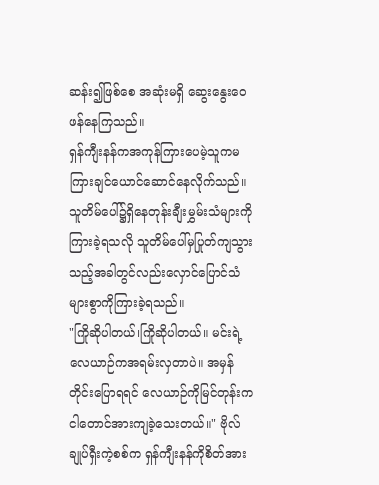ဆန်း၍ဖြစ်စေ အဆုံးမရှိ ဆွေးနွေးဝေဖန်နေကြသည်။
ရှန်ကျီးနန်ကအကုန်ကြားပေမဲ့သူကမကြားချင်ယောင်ဆောင်နေလိုက်သည်။
သူတိမ်ပေါ်၌ရှိနေတုန်းချီးမွှမ်းသံများကိုကြားခဲ့ရသလို သူတိမ်ပေါ်မှပြုတ်ကျသွားသည့်အခါတွင်လည်းလှောင်ပြောင်သံများစွာကိုကြားခဲ့ရသည်။
"ကြိုဆိုပါတယ်၊ကြိုဆိုပါတယ်။ မင်းရဲ့လေယာဉ်ကအရမ်းလှတာပဲ။ အမှန်တိုင်းပြောရရင် လေယာဉ်ကိုမြင်တုန်းက ငါတောင်အားကျခဲ့သေးတယ်။" ဗိုလ်ချုပ်ရှီးကဲ့စစ်က ရှန်ကျီးနန်ကိုစိတ်အား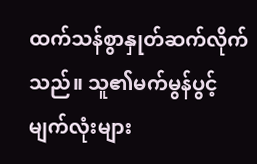ထက်သန်စွာနှုတ်ဆက်လိုက်သည်။ သူ၏မက်မွန်ပွင့်မျက်လုံးများ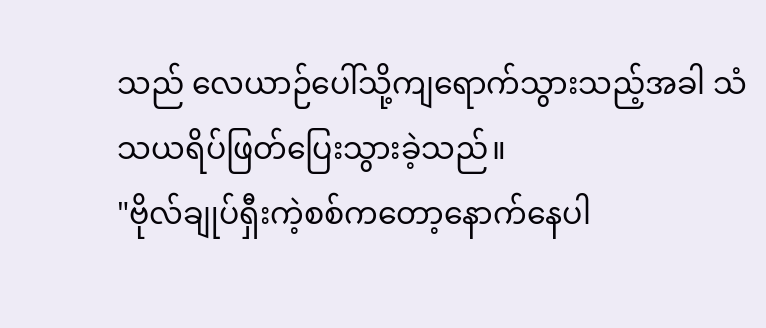သည် လေယာဉ်ပေါ်သို့ကျရောက်သွားသည့်အခါ သံသယရိပ်ဖြတ်ပြေးသွားခဲ့သည်။
"ဗိုလ်ချုပ်ရှီးကဲ့စစ်ကတော့နောက်နေပါ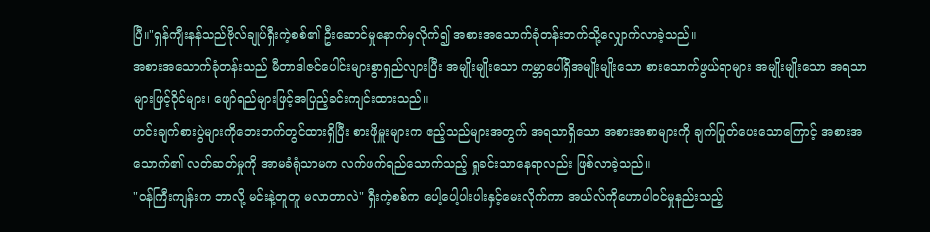ပြီ။"ရှန်ကျီးနန်သည်ဗိုလ်ချုပ်ရှီးကဲ့စစ်၏ ဦးဆောင်မှုနောက်မှလိုက်၍ အစားအသောက်ခုံတန်းဘက်သို့လျှောက်လာခဲ့သည်။
အစားအသောက်ခုံတန်းသည် မီတာဒါဇင်ပေါင်းများစွာရှည်လျားပြီး အမျိုးမျိုးသော ကမ္ဘာပေါ်ရှိအမျိုးမျိုးသော စားသောက်ဖွယ်ရာများ အမျိုးမျိုးသော အရသာများဖြင့်ဝိုင်များ၊ ဖျော်ရည်များဖြင့်အပြည့်ခင်းကျင်းထားသည်။
ဟင်းချက်စားပွဲများကိုဘေးဘက်တွင်ထားရှိပြီး စားဖိုမှူးများက ဧည့်သည်များအတွက် အရသာရှိသော အစားအစာများကို ချက်ပြုတ်ပေးသောကြောင့် အစားအသောက်၏ လတ်ဆတ်မှုကို အာမခံရုံသာမက လက်ဖက်ရည်သောက်သည့် ရှုခင်းသာနေရာလည်း ဖြစ်လာခဲ့သည်။
"ဝန်ကြီးကျန်းက ဘာလို့ မင်းနဲ့တူတူ မလာတာလဲ" ရှီးကဲ့စစ်က ပေါ့ပေါ့ပါးပါးနှင့်မေးလိုက်ကာ အယ်လ်ကိုဟောပါဝင်မှုနည်းသည့်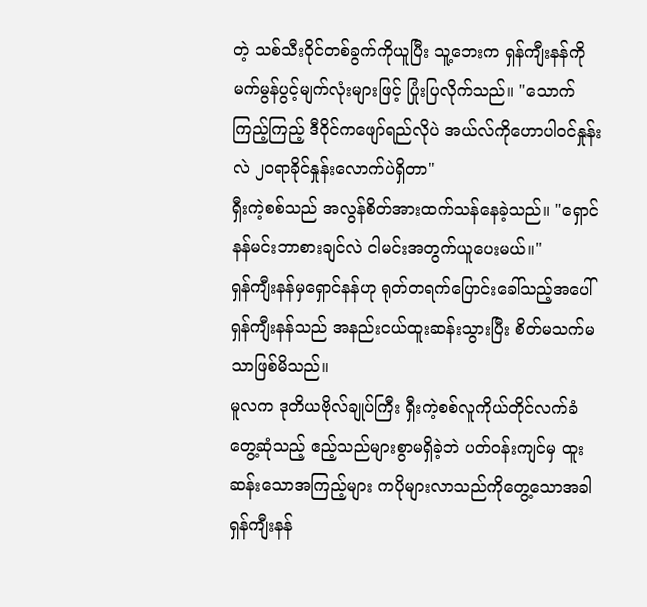တဲ့ သစ်သီးဝိုင်တစ်ခွက်ကိုယူပြီး သူ့ဘေးက ရှန်ကျီးနန်ကို မက်မွန်ပွင့်မျက်လုံးများဖြင့် ပြုံးပြလိုက်သည်။ "သောက်ကြည့်ကြည့် ဒီဝိုင်ကဖျော်ရည်လိုပဲ အယ်လ်ကိုဟောပါဝင်နှုန်းလဲ ၂၀ရာခိုင်နှုန်းလောက်ပဲရှိတာ"
ရှီးကဲ့စစ်သည် အလွန်စိတ်အားထက်သန်နေခဲ့သည်။ "ရှောင်နန်မင်းဘာစားချင်လဲ ငါမင်းအတွက်ယူပေးမယ်။"
ရှန်ကျီးနန်မှရှောင်နန်ဟု ရုတ်တရက်ပြောင်းခေါ်သည့်အပေါ် ရှန်ကျီးနန်သည် အနည်းငယ်ထူးဆန်းသွားပြီး စိတ်မသက်မသာဖြစ်မိသည်။
မူလက ဒုတိယဗိုလ်ချုပ်ကြီး ရှီးကဲ့စစ်လူကိုယ်တိုင်လက်ခံတွေ့ဆုံသည့် ဧည့်သည်များစွာမရှိခဲ့ဘဲ ပတ်ဝန်းကျင်မှ ထူးဆန်းသောအကြည့်များ ကပိုများလာသည်ကိုတွေ့သောအခါ ရှန်ကျီးနန်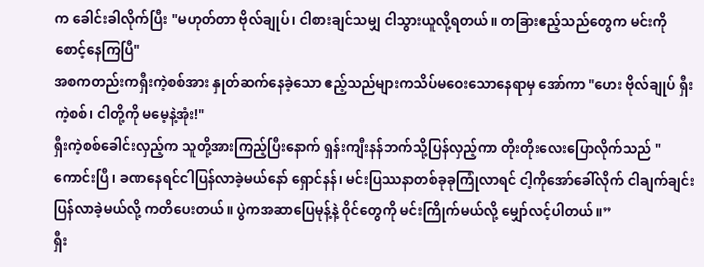က ခေါင်းခါလိုက်ပြီး "မဟုတ်တာ ဗိုလ်ချုပ်၊ ငါစားချင်သမျှ ငါသွားယူလို့ရတယ်။ တခြားဧည့်သည်တွေက မင်းကို စောင့်နေကြပြီ"
အစကတည်းကရှီးကဲ့စစ်အား နှုတ်ဆက်နေခဲ့သော ဧည့်သည်များကသိပ်မဝေးသောနေရာမှ အော်ကာ "ဟေး ဗိုလ်ချုပ် ရှီးကဲ့စစ်၊ ငါတို့ကို မမေ့နဲ့အုံး!"
ရှီးကဲ့စစ်ခေါင်းလှည့်က သူတို့အားကြည့်ပြီးနောက် ရှန်းကျီးနန်ဘက်သို့ပြန်လှည့်ကာ တိုးတိုးလေးပြောလိုက်သည် "ကောင်းပြီ၊ ခဏနေရင်ငါပြန်လာခဲ့မယ်နော် ရှောင်နန်၊ မင်းပြဿနာတစ်ခုခုကြုံလာရင် ငါ့ကိုအော်ခေါ်လိုက် ငါချက်ချင်းပြန်လာခဲ့မယ်လို့ ကတိပေးတယ်။ ပွဲကအဆာပြေမုန့်နဲ့ ဝိုင်တွေကို မင်းကြိုက်မယ်လို့ မျှော်လင့်ပါတယ်။”
ရှီး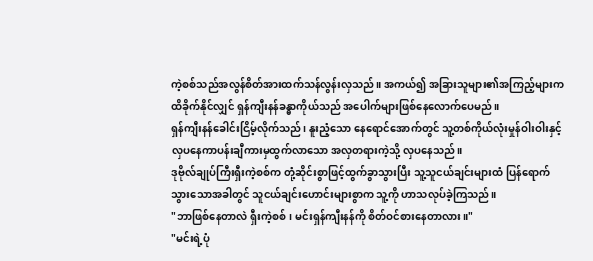ကဲ့စစ်သည်အလွန်စိတ်အားထက်သန်လွန်းလှသည်။ အကယ်၍ အခြားသူများ၏အကြည့်များက ထိခိုက်နိုင်လျှင် ရှန်ကျီးနန်ခန္ဓာကိုယ်သည် အပေါက်များဖြစ်နေလောက်ပေမည်။
ရှန်ကျီးနန်ခေါင်းငြိမ့်လိုက်သည်၊ နူးညံ့သော နေရောင်အောက်တွင် သူ့တစ်ကိုယ်လုံးမှုန်ဝါးဝါးနှင့် လှပနေကာပန်းချီကားမှထွက်လာသော အလှတရားကဲ့သို့ လှပနေသည်။
ဒုဗိုလ်ချုပ်ကြီးရှီးကဲ့စစ်က တုံ့ဆိုင်းစွာဖြင့်ထွက်ခွာသွားပြီး သူ့သူငယ်ချင်းများထံ ပြန်ရောက်သွားသောအခါတွင် သူငယ်ချင်းဟောင်းများစွာက သူ့ကို ဟာသလုပ်ခဲ့ကြသည်။
"ဘာဖြစ်နေတာလဲ ရှီးကဲ့စစ်၊ မင်းရှန်ကျီးနန်ကို စိတ်ဝင်စားနေတာလား။"
"မင်းရဲ့ပုံ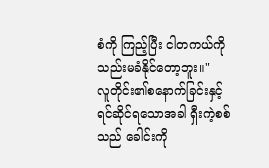စံကို ကြည့်ပြီး ငါတကယ်ကိုသည်းမခံနိုင်တော့ဘူး။"
လူတိုင်း၏စနောက်ခြင်းနှင့် ရင်ဆိုင်ရသောအခါ ရှီးကဲ့စစ်သည် ခေါင်းကို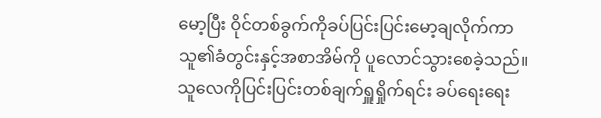မော့ပြီး ဝိုင်တစ်ခွက်ကိုခပ်ပြင်းပြင်းမော့ချလိုက်ကာ သူ၏ခံတွင်းနှင့်အစာအိမ်ကို ပူလောင်သွားစေခဲ့သည်။
သူလေကိုပြင်းပြင်းတစ်ချက်ရှူရှိုက်ရင်း ခပ်ရေးရေး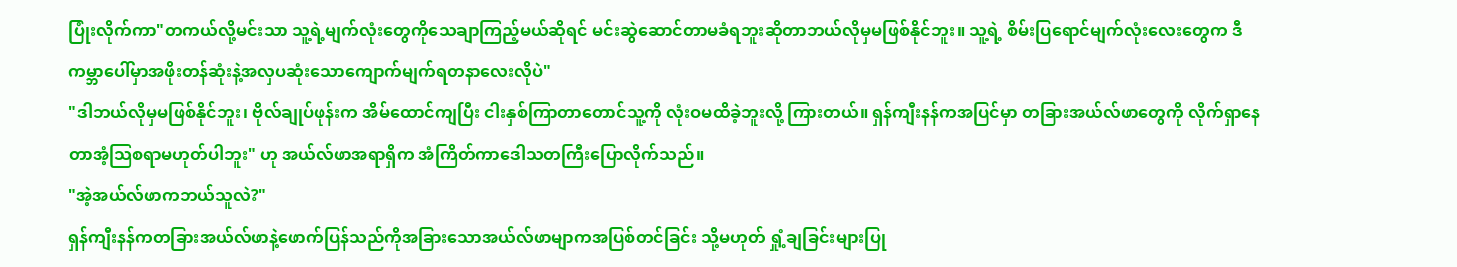ပြုံးလိုက်ကာ"တကယ်လို့မင်းသာ သူ့ရဲ့မျက်လုံးတွေကိုသေချာကြည့်မယ်ဆိုရင် မင်းဆွဲဆောင်တာမခံရဘူးဆိုတာဘယ်လိုမှမဖြစ်နိုင်ဘူး။ သူ့ရဲ့ စိမ်းပြရောင်မျက်လုံးလေးတွေက ဒီကမ္ဘာပေါ်မှာအဖိုးတန်ဆုံးနဲ့အလှပဆုံးသောကျောက်မျက်ရတနာလေးလိုပဲ"
"ဒါဘယ်လိုမှမဖြစ်နိုင်ဘူး၊ ဗိုလ်ချုပ်ဖုန်းက အိမ်ထောင်ကျပြီး ငါးနှစ်ကြာတာတောင်သူ့ကို လုံးဝမထိခဲ့ဘူးလို့ ကြားတယ်။ ရှန်ကျီးနန်ကအပြင်မှာ တခြားအယ်လ်ဖာတွေကို လိုက်ရှာနေတာအံ့သြစရာမဟုတ်ပါဘူး" ဟု အယ်လ်ဖာအရာရှိက အံကြိတ်ကာဒေါသတကြီးပြောလိုက်သည်။
"အဲ့အယ်လ်ဖာကဘယ်သူလဲ?"
ရှန်ကျီးနန်ကတခြားအယ်လ်ဖာနဲ့ဖောက်ပြန်သည်ကိုအခြားသောအယ်လ်ဖာမျာကအပြစ်တင်ခြင်း သို့မဟုတ် ရှုံ့ချခြင်းများပြု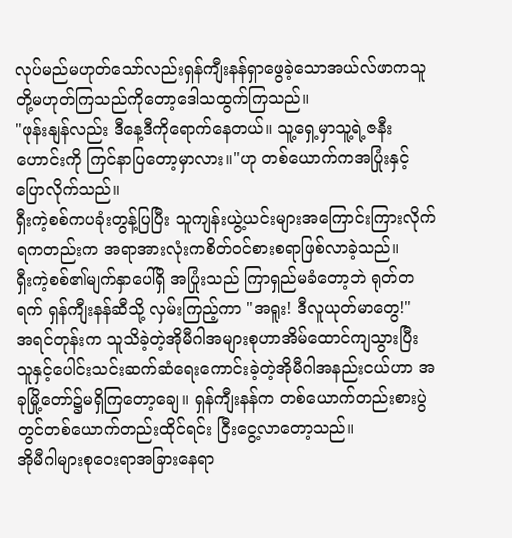လုပ်မည်မဟုတ်သော်လည်းရှန်ကျီးနန်ရှာဖွေခဲ့သောအယ်လ်ဖာကသူတို့မဟုတ်ကြသည်ကိုတော့ဒေါသထွက်ကြသည်။
"ဖုန်းနျန်လည်း ဒီနေ့ဒီကိုရောက်နေတယ်။ သူ့ရှေ့မှာသူ့ရဲ့ဇနီးဟောင်းကို ကြင်နာပြတော့မှာလား။"ဟု တစ်ယောက်ကအပြုံးနှင့်ပြောလိုက်သည်။
ရှီးကဲ့စစ်ကပခုံးတွန့်ပြပြီး သူကျန်းယွဲ့ယင်းများအကြောင်းကြားလိုက်ရကတည်းက အရာအားလုံးကစိတ်ဝင်စားစရာဖြစ်လာခဲ့သည်။
ရှီးကဲ့စစ်၏မျက်နှာပေါ်ရှိ အပြုံးသည် ကြာရှည်မခံတော့ဘဲ ရုတ်တရက် ရှန်ကျီးနန်ဆီသို့ လှမ်းကြည့်ကာ "အရူး! ဒီလူယုတ်မာတွေ!"
အရင်တုန်းက သူသိခဲ့တဲ့အိုမီဂါအများစုဟာအိမ်ထောင်ကျသွားပြီး သူနှင့်ပေါင်းသင်းဆက်ဆံရေးကောင်းခဲ့တဲ့အိုမီဂါအနည်းငယ်ဟာ အခုမြို့တော်၌မရှိကြတော့ချေ။ ရှန်ကျီးနန်က တစ်ယောက်တည်းစားပွဲတွင်တစ်ယောက်တည်းထိုင်ရင်း ငြီးငွေ့လာတော့သည်။
အိုမီဂါများစုဝေးရာအခြားနေရာ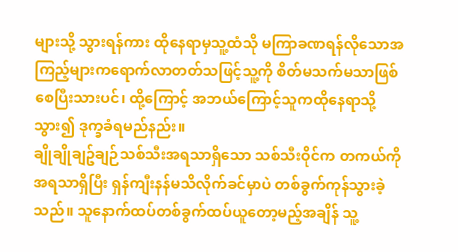များသို့ သွားရန်ကား ထိုနေရာမှသူ့ထံသို မကြာခဏရန်လိုသောအကြည့်များကရောက်လာတတ်သဖြင့်သူ့ကို စိတ်မသက်မသာဖြစ်စေပြီးသားပင်၊ ထို့ကြောင့် အဘယ်ကြောင့်သူကထိုနေရာသို့ သွား၍ ဒုက္ခခံရမည်နည်း။
ချိုချိုချဥ်ချဉ်သစ်သီးအရသာရှိသော သစ်သီးဝိုင်က တကယ်ကို အရသာရှိပြီး ရှန်ကျီးနန်မသိလိုက်ခင်မှာပဲ တစ်ခွက်ကုန်သွားခဲ့သည်။ သူနောက်ထပ်တစ်ခွက်ထပ်ယူတော့မည့်အချိန် သူ့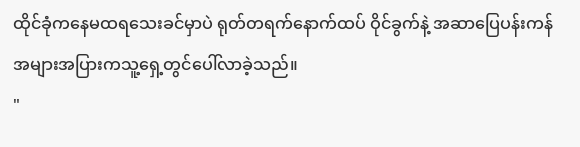ထိုင်ခုံကနေမထရသေးခင်မှာပဲ ရုတ်တရက်နောက်ထပ် ဝိုင်ခွက်နဲ့ အဆာပြေပန်းကန် အများအပြားကသူ့ရှေ့တွင်ပေါ်လာခဲ့သည်။
"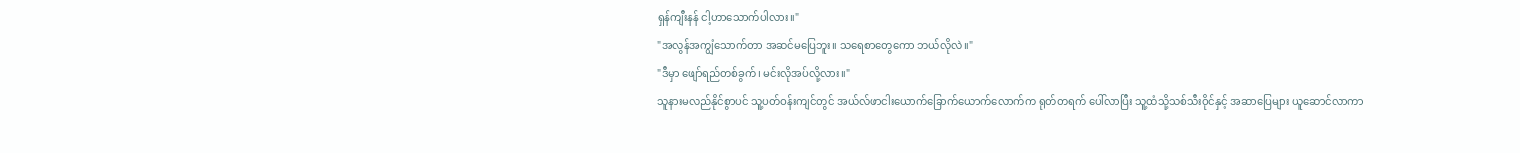ရှန်ကျီးနန် ငါ့ဟာသောက်ပါလား။"
"အလွန်အကျွံသောက်တာ အဆင်မပြေဘူး။ သရေစာတွေကော ဘယ်လိုလဲ။"
"ဒီမှာ ဖျော်ရည်တစ်ခွက်၊ မင်းလိုအပ်လို့လား။"
သူနားမလည်နိုင်စွာပင် သူ့ပတ်ဝန်းကျင်တွင် အယ်လ်ဖာငါးယောက်ခြောက်ယောက်လောက်က ရုတ်တရက် ပေါ်လာပြီး သူ့ထံသို့သစ်သီးဝိုင်နှင့် အဆာပြေများ ယူဆောင်လာကာ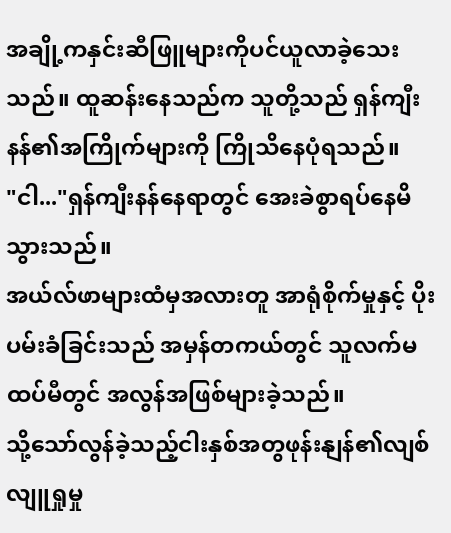အချို့ကနှင်းဆီဖြူများကိုပင်ယူလာခဲ့သေးသည်။ ထူဆန်းနေသည်က သူတို့သည် ရှန်ကျီးနန်၏အကြိုက်များကို ကြိုသိနေပုံရသည်။
"ငါ..."ရှန်ကျီးနန်နေရာတွင် အေးခဲစွာရပ်နေမိသွားသည်။
အယ်လ်ဖာများထံမှအလားတူ အာရုံစိုက်မှုနှင့် ပိုးပမ်းခံခြင်းသည် အမှန်တကယ်တွင် သူလက်မထပ်မီတွင် အလွန်အဖြစ်များခဲ့သည်။
သို့သော်လွန်ခဲ့သည့်ငါးနှစ်အတွဖုန်းနျန်၏လျစ်လျူရှုမှု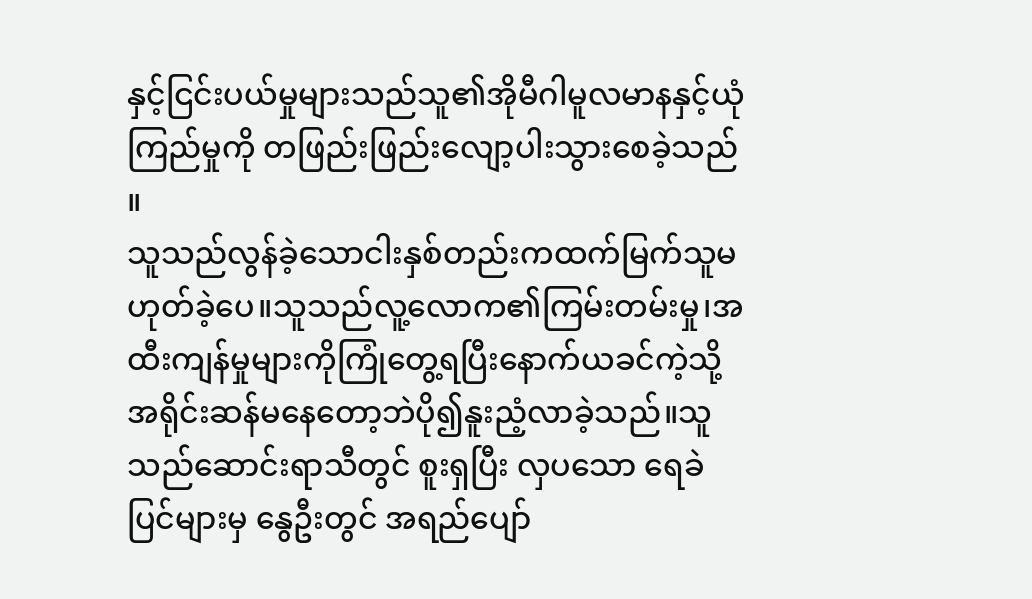နှင့်ငြင်းပယ်မှုများသည်သူ၏အိုမီဂါမူလမာနနှင့်ယုံကြည်မှုကို တဖြည်းဖြည်းလျော့ပါးသွားစေခဲ့သည် ။
သူသည်လွန်ခဲ့သောငါးနှစ်တည်းကထက်မြက်သူမဟုတ်ခဲ့ပေ။သူသည်လူ့လောက၏ကြမ်းတမ်းမှု၊အထီးကျန်မှုများကိုကြုံတွေ့ရပြီးနောက်ယခင်ကဲ့သို့အရိုင်းဆန်မနေတော့ဘဲပို၍နူးညံ့လာခဲ့သည်။သူသည်ဆောင်းရာသီတွင် စူးရှပြီး လှပသော ရေခဲပြင်များမှ နွေဦးတွင် အရည်ပျော်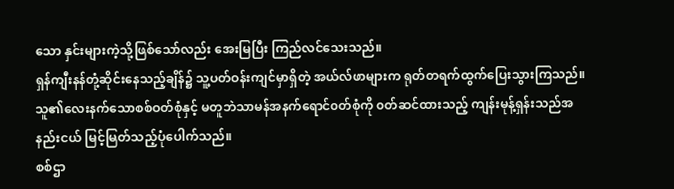သော နှင်းများကဲ့သို့ဖြစ်သော်လည်း အေးမြပြီး ကြည်လင်သေးသည်။
ရှန်ကျီးနန်တုံ့ဆိုင်းနေသည့်ချိန်၌ သူ့ပတ်ဝန်းကျင်မှာရှိတဲ့ အယ်လ်ဖာများက ရုတ်တရက်ထွက်ပြေးသွားကြသည်။
သူ၏လေးနက်သောစစ်ဝတ်စုံနှင့် မတူဘဲသာမန်အနက်ရောင်၀တ်စုံကို ၀တ်ဆင်ထားသည့် ကျန်းမုန့်ရှန်းသည်အနည်းငယ် မြင့်မြတ်သည့်ပုံပေါက်သည်။
စစ်ဌာ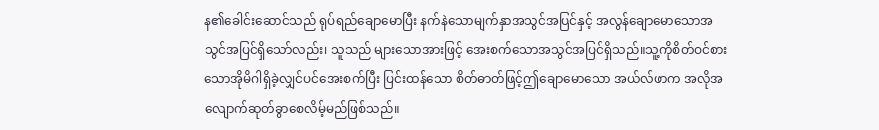န၏ခေါင်းဆောင်သည် ရုပ်ရည်ချောမောပြီး နက်နဲသောမျက်နှာအသွင်အပြင်နှင့် အလွန်ချောမောသောအသွင်အပြင်ရှိသော်လည်း၊ သူသည် များသောအားဖြင့် အေးစက်သောအသွင်အပြင်ရှိသည်။သူ့ကိုစိတ်ဝင်စားသောအိုမိဂါရှိခဲ့လျှင်ပင်အေးစက်ပြီး ပြင်းထန်သော စိတ်ဓာတ်ဖြင့်ဤချောမောသော အယ်လ်ဖာက အလိုအလျောက်ဆုတ်ခွာစေလိမ့်မည်ဖြစ်သည်။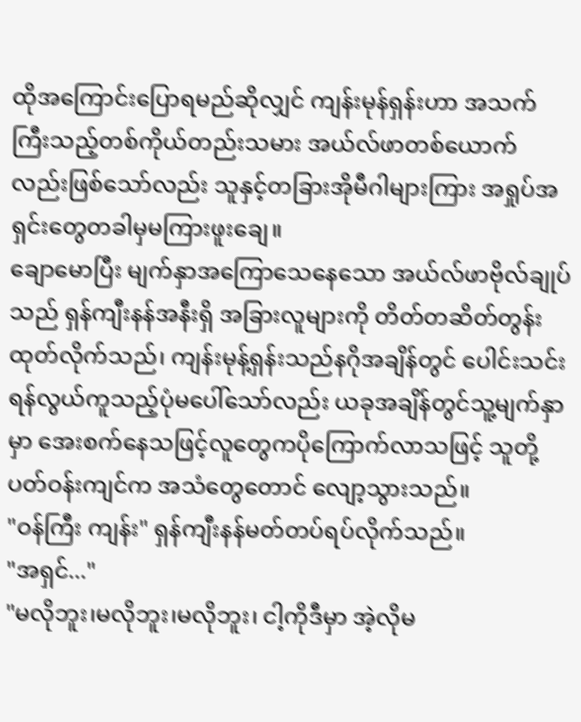ထိုအကြောင်းပြောရမည်ဆိုလျှင် ကျန်းမုန်ရှန်းဟာ အသက်ကြီးသည့်တစ်ကိုယ်တည်းသမား အယ်လ်ဖာတစ်ယောက်လည်းဖြစ်သော်လည်း သူနှင့်တခြားအိုမီဂါများကြား အရှုပ်အရှင်းတွေတခါမှမကြားဖူးချေ။
ချောမောပြီး မျက်နှာအကြောသေနေသော အယ်လ်ဖာဗိုလ်ချုပ်သည် ရှန်ကျီးနန်အနီးရှိ အခြားလူများကို တိတ်တဆိတ်တွန်းထုတ်လိုက်သည်၊ ကျန်းမုန့်ရှန်းသည်နဂိုအချိန်တွင် ပေါင်းသင်းရန်လွယ်ကူသည့်ပုံမပေါ်သော်လည်း ယခုအချိန်တွင်သူ့မျက်နှာမှာ အေးစက်နေသဖြင့်လူတွေကပိုကြောက်လာသဖြင့် သူတို့ပတ်ဝန်းကျင်က အသံတွေတောင် လျော့သွားသည်။
"ဝန်ကြီး ကျန်း" ရှန်ကျီးနန်မတ်တပ်ရပ်လိုက်သည်။
"အရှင်..."
"မလိုဘူး၊မလိုဘူး၊မလိုဘူး၊ ငါ့ကိုဒီမှာ အဲ့လိုမ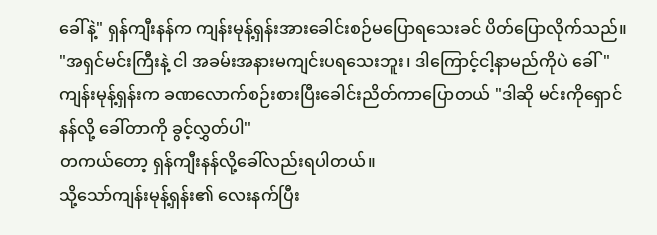ခေါ်နဲ့" ရှန်ကျီးနန်က ကျန်းမုန့်ရှန်းအားခေါင်းစဉ်မပြောရသေးခင် ပိတ်ပြောလိုက်သည်။
"အရှင်မင်းကြီးနဲ့ ငါ အခမ်းအနားမကျင်းပရသေးဘူး၊ ဒါကြောင့်ငါ့နာမည်ကိုပဲ ခေါ်"
ကျန်းမုန့်ရှန်းက ခဏလောက်စဉ်းစားပြီးခေါင်းညိတ်ကာပြောတယ် "ဒါဆို မင်းကိုရှောင်နန်လို့ ခေါ်တာကို ခွင့်လွှတ်ပါ"
တကယ်တော့ ရှန်ကျီးနန်လို့ခေါ်လည်းရပါတယ်။
သို့သော်ကျန်းမုန့်ရှန်း၏ လေးနက်ပြီး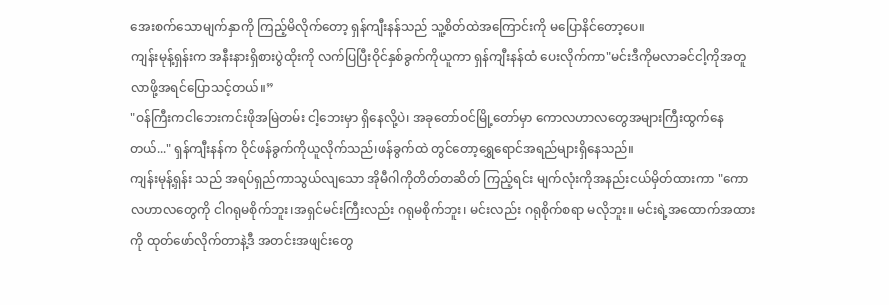အေးစက်သောမျက်နှာကို ကြည့်မိလိုက်တော့ ရှန်ကျီးနန်သည် သူ့စိတ်ထဲအကြောင်းကို မပြောနိင်တော့ပေ။
ကျန်းမုန့်ရှန်းက အနီးနားရှိစားပွဲထိုးကို လက်ပြပြီးဝိုင်နှစ်ခွက်ကိုယူကာ ရှန်ကျီးနန်ထံ ပေးလိုက်ကာ"မင်းဒီကိုမလာခင်ငါ့ကိုအတူလာဖို့အရင်ပြောသင့်တယ်။”
"ဝန်ကြီးကငါဘေးကင်းဖိုအမြဲတမ်း ငါ့ဘေးမှာ ရှိနေလို့ပဲ၊ အခုတော်ဝင်မြို့တော်မှာ ကောလဟာလတွေအများကြီးထွက်နေတယ်..." ရှန်ကျီးနန်က ဝိုင်ဖန်ခွက်ကိုယူလိုက်သည်၊ဖန်ခွက်ထဲ တွင်တော့ရွှေရောင်အရည်များရှိနေသည်။
ကျန်းမုန့်ရှန်း သည် အရပ်ရှည်ကာသွယ်လျသော အိုမီဂါကိုတိတ်တဆိတ် ကြည့်ရင်း မျက်လုံးကိုအနည်းငယ်မှိတ်ထားကာ "ကောလဟာလတွေကို ငါဂရုမစိုက်ဘူး၊အရှင်မင်းကြီးလည်း ဂရုမစိုက်ဘူး၊ မင်းလည်း ဂရုစိုက်စရာ မလိုဘူး။ မင်းရဲ့အထောက်အထားကို ထုတ်ဖော်လိုက်တာနဲ့ဒီ အတင်းအဖျင်းတွေ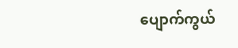ပျောက်ကွယ်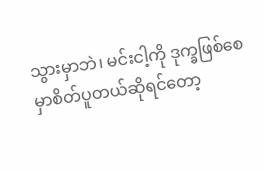သွားမှာဘဲ၊ မင်းငါ့ကို ဒုက္ခဖြစ်စေမှာစိတ်ပူတယ်ဆိုရင်တော့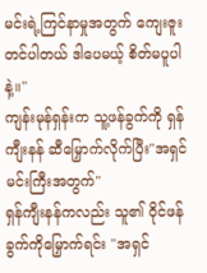မင်းရဲ့ကြင်နာမှုအတွက် ကျေးဇူးတင်ပါတယ် ဒါပေမယ့် စိတ်မပူပါနဲ့။"
ကျန်းမုန်ရှန်းက သူ့ဖန်ခွက်ကို ရှန်ကျီးနန် ဆီမြှောက်လိုက်ပြီး"အရှင်မင်းကြီးအတွက်"
ရှန်ကျီးနန်ကလည်း သူ၏ ဝိုင်ဖန်ခွက်ကိုမြှောက်ရင်း "အရှင်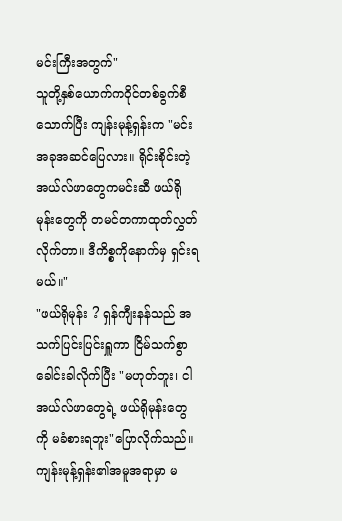မင်းကြီးအတွက်"
သူတို့နှစ်ယောက်ကဝိုင်တစ်ခွက်စီသောက်ပြီး ကျန်းမုန့်ရှန်းက "မင်း အခုအဆင်ပြေလား။ ရိုင်းစိုင်းတဲ့ အယ်လ်ဖာတွေကမင်းဆီ ဖယ်ရိုမုန်းတွေကို တမင်တကာထုတ်လွှတ်လိုက်တာ။ ဒီကိစ္စကိုနောက်မှ ရှင်းရမယ်။"
"ဖယ်ရိုမုန်း ? ရှန်ကျီးနန်သည် အသက်ပြင်းပြင်းရှူကာ ငြိမ်သက်စွာခေါင်းခါလိုက်ပြီး "မဟုတ်ဘူး၊ ငါ အယ်လ်ဖာတွေရဲ့ ဖယ်ရိုမုန်းတွေကို မခံစားရဘူး"ပြောလိုက်သည်။
ကျန်းမုန့်ရှန်း၏အမူအရာမှာ မ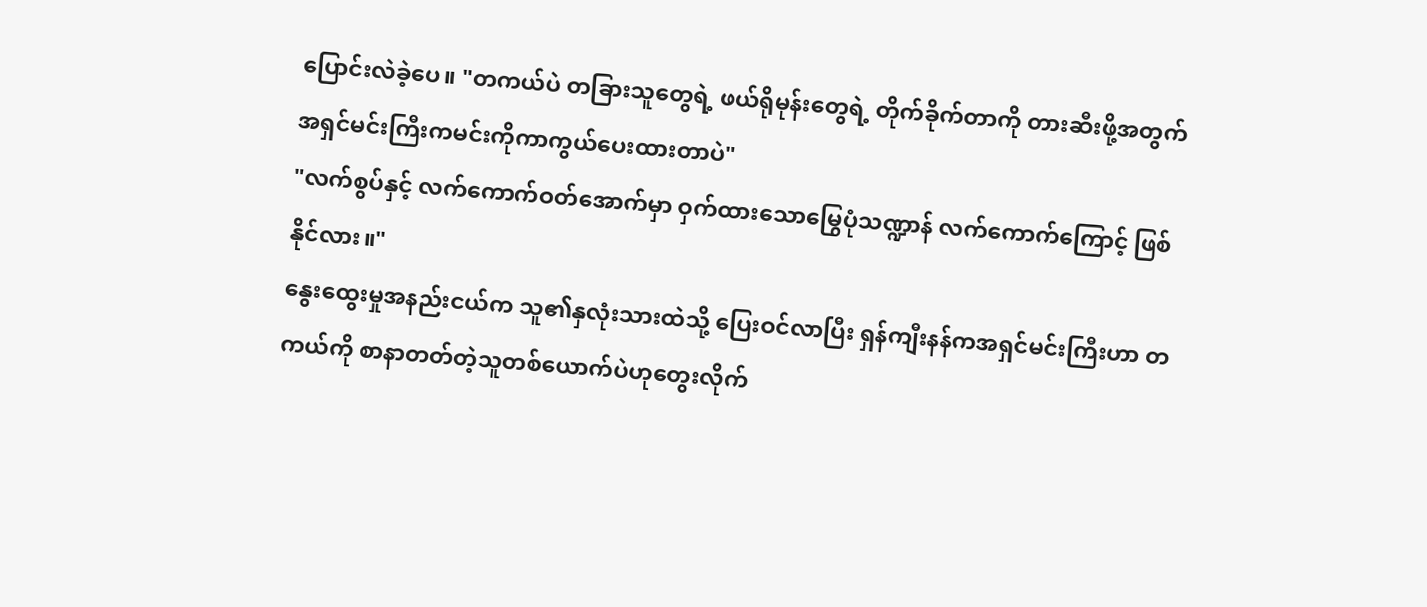ပြောင်းလဲခဲ့ပေ။ "တကယ်ပဲ တခြားသူတွေရဲ့ ဖယ်ရိုမုန်းတွေရဲ့ တိုက်ခိုက်တာကို တားဆီးဖို့အတွက် အရှင်မင်းကြီးကမင်းကိုကာကွယ်ပေးထားတာပဲ"
"လက်စွပ်နှင့် လက်ကောက်ဝတ်အောက်မှာ ဝှက်ထားသောမြွေပုံသဏ္ဍာန် လက်ကောက်ကြောင့် ဖြစ်နိုင်လား။"
နွေးထွေးမှုအနည်းငယ်က သူ၏နှလုံးသားထဲသို့ ပြေးဝင်လာပြီး ရှန်ကျီးနန်ကအရှင်မင်းကြီးဟာ တကယ်ကို စာနာတတ်တဲ့သူတစ်ယောက်ပဲဟုတွေးလိုက်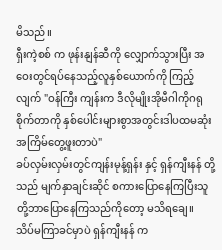မိသည်။
ရှီးကဲ့စစ် က ဖုန်းနျန်ဆီကို လျှောက်သွားပြီး အဝေးတွင်ရပ်နေသည့်လူနှစ်ယောက်ကို ကြည့်လျက် "ဝန်ကြီး ကျန်းက ဒီလိုမျိုးအိုမီဂါကိုဂရုစိုက်တာကို နှစ်ပေါင်းများစွာအတွင်းဒါပထမဆုံးအကြိမ်တွေ့ဖူးတာပဲ"
ခပ်လှမ်းလှမ်းတွင်ကျန်းမုန့်ရှန်း နှင့် ရှန်ကျီးနန် တို့သည် မျက်နှာချင်းဆိုင် စကားပြောနေကြပြီးသူတို့ဘာပြောနေကြသည်ကိုတော့ မသိရချေ။
သိပ်မကြာခင်မှာပဲ ရှန်ကျီးနန် က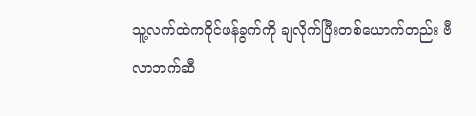သူ့လက်ထဲကဝိုင်ဖန်ခွက်ကို ချလိုက်ပြီးတစ်ယောက်တည်း ဗီလာဘက်ဆီ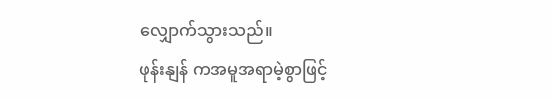လျှောက်သွားသည်။
ဖုန်းနျန် ကအမူအရာမဲ့စွာဖြင့်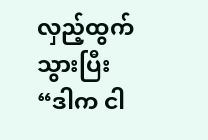လှည့်ထွက်သွားပြီး “ဒါက ငါ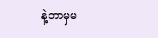နဲ့ဘာမှမ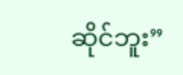ဆိုင်ဘူး”